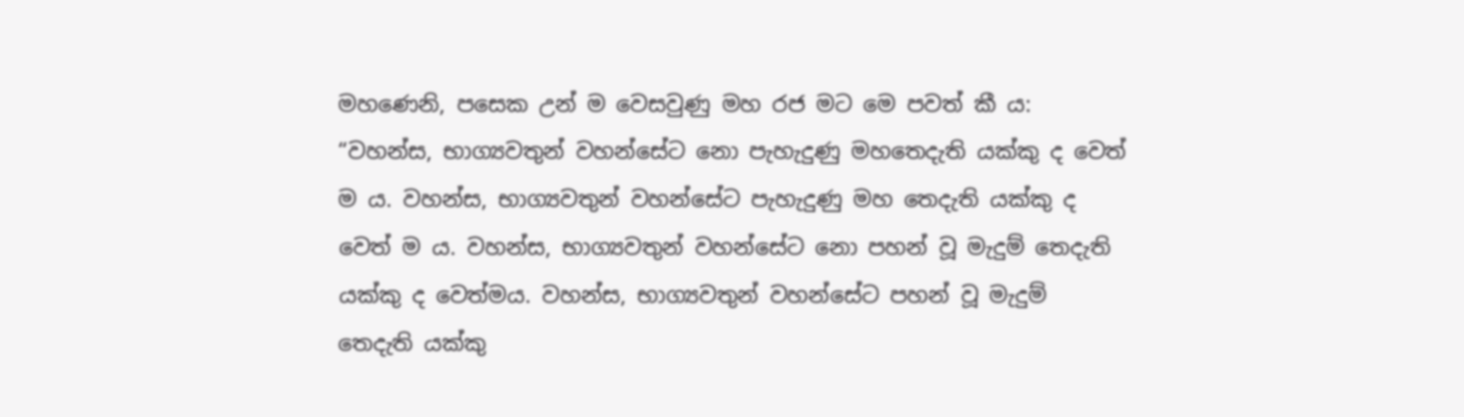මහණෙනි, පසෙක උන් ම වෙසවුණු මහ රජ මට මෙ පවත් කී ය:
“වහන්ස, භාග්‍යවතුන් වහන්සේට නො පැහැදුණු මහතෙදැති යක්කු ද වෙත් ම ය. වහන්ස, භාග්‍යවතුන් වහන්සේට පැහැදුණු මහ තෙදැති යක්කු ද වෙත් ම ය. වහන්ස, භාග්‍යවතුන් වහන්සේට නො පහන් වූ මැදුම් තෙදැති යක්කු ද වෙත්මය. වහන්ස, භාග්‍යවතුන් වහන්සේට පහන් වූ මැදුම් තෙදැති යක්කු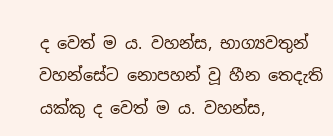ද වෙත් ම ය. වහන්ස, භාග්‍යවතුන් වහන්සේට නොපහන් වූ හීන තෙදැති යක්කු ද වෙත් ම ය. වහන්ස,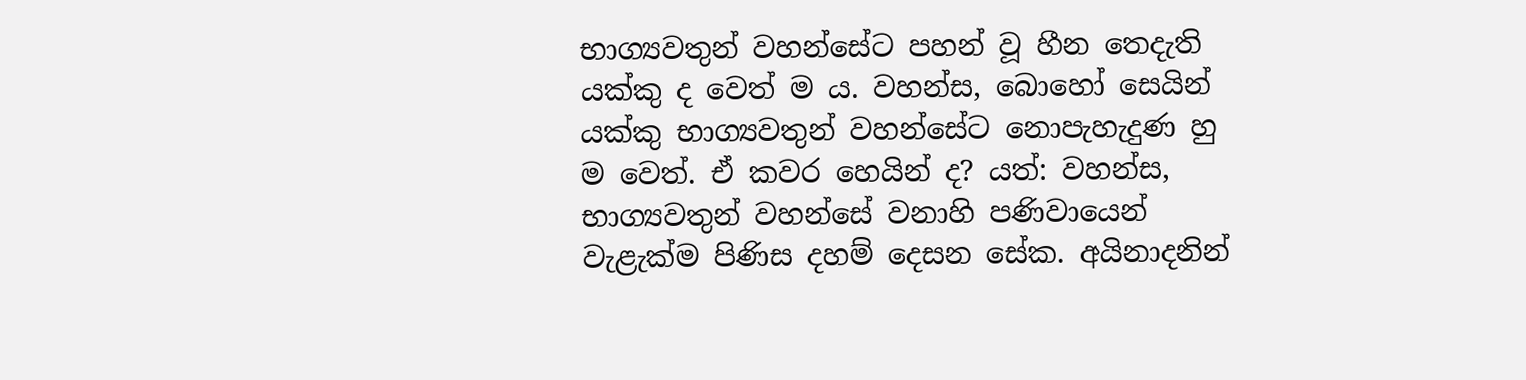භාග්‍යවතුන් වහන්සේට පහන් වූ හීන තෙදැති යක්කු ද වෙත් ම ය. වහන්ස, බොහෝ සෙයින් යක්කු භාග්‍යවතුන් වහන්සේට නොපැහැදුණ හු ම වෙත්. ඒ කවර හෙයින් ද? යත්: වහන්ස, භාග්‍යවතුන් වහන්සේ වනාහි පණිවායෙන් වැළැක්ම පිණිස දහම් දෙසන සේක. අයිනාදනින්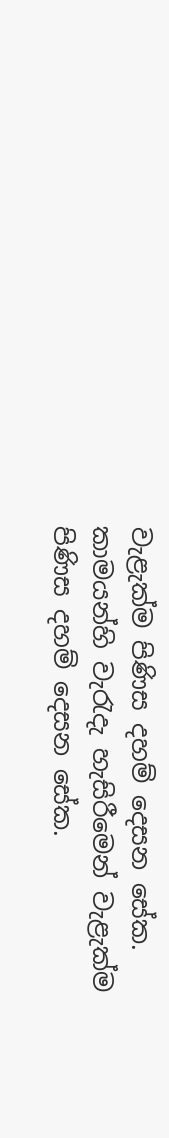වැළැක්ම පිණිස දහම් දෙසන සේක. කාමයන්හි වැරැදැ හැසිරීමෙන් වැළැක්ම පිණිස දහම් දෙසන සේක.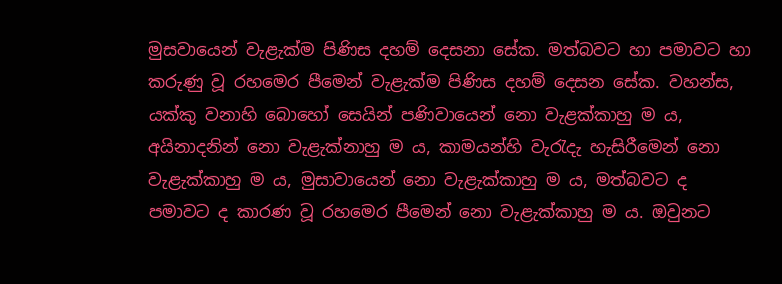මුසවායෙන් වැළැක්ම පිණිස දහම් දෙසනා සේක. මත්බවට හා පමාවට හා කරුණු වූ රහමෙර පීමෙන් වැළැක්ම පිණිස දහම් දෙසන සේක. වහන්ස, යක්කු වනාහි බොහෝ සෙයින් පණිවායෙන් නො වැළක්කාහු ම ය, අයිනාදනින් නො වැළැක්නාහු ම ය, කාමයන්හි වැරැදැ හැසිරීමෙන් නො වැළැක්කාහු ම ය, මුසාවායෙන් නො වැළැක්කාහු ම ය, මත්බවට ද පමාවට ද කාරණ වූ රහමෙර පීමෙන් නො වැළැක්කාහු ම ය. ඔවුනට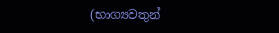(භාග්‍යවතුන්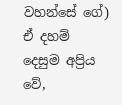වහන්සේ ගේ) ඒ දහම් දෙසුම අප්‍රිය වේ,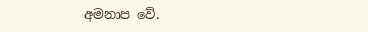අමනාප වේ.